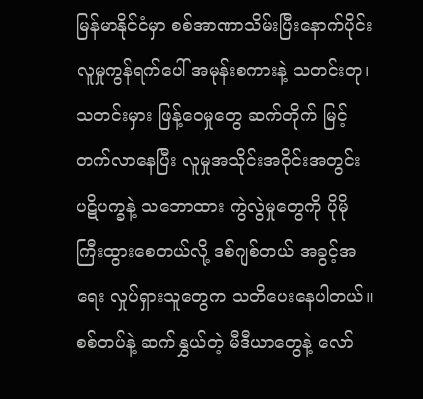မြန်မာနိုင်ငံမှာ စစ်အာဏာသိမ်းပြီးနောက်ပိုင်း လူမှုကွန်ရက်ပေါ် အမုန်းစကားနဲ့ သတင်းတု၊ သတင်းမှား ဖြန့်ဝေမှုတွေ ဆက်တိုက် မြင့်တက်လာနေပြီး လူမှုအသိုင်းအဝိုင်းအတွင်း ပဋိပက္ခနဲ့ သဘောထား ကွဲလွဲမှုတွေကို ပိုမိုကြီးထွားစေတယ်လို့ ဒစ်ဂျစ်တယ် အခွင့်အရေး လှုပ်ရှားသူတွေက သတိပေးနေပါတယ်။
စစ်တပ်နဲ့ ဆက်နွှယ်တဲ့ မီဒီယာတွေနဲ့ လော်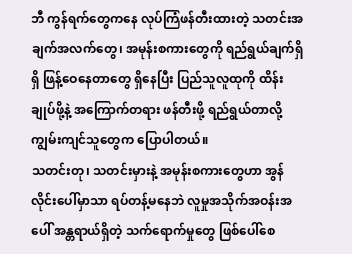ဘီ ကွန်ရက်တွေကနေ လုပ်ကြံဖန်တီးထားတဲ့ သတင်းအချက်အလက်တွေ၊ အမုန်းစကားတွေကို ရည်ရွယ်ချက်ရှိရှိ ဖြန့်ဝေနေတာတွေ ရှိနေပြီး ပြည်သူလူထုကို ထိန်းချုပ်ဖို့နဲ့ အကြောက်တရား ဖန်တီးဖို့ ရည်ရွယ်တာလို့ ကျွမ်းကျင်သူတွေက ပြောပါတယ်။
သတင်းတု၊ သတင်းမှားနဲ့ အမုန်းစကားတွေဟာ အွန်လိုင်းပေါ်မှာသာ ရပ်တန့်မနေဘဲ လူမှုအသိုက်အဝန်းအပေါ် အန္တရာယ်ရှိတဲ့ သက်ရောက်မှုတွေ ဖြစ်ပေါ်စေ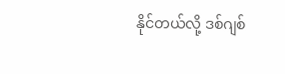နိုင်တယ်လို့ ဒစ်ဂျစ်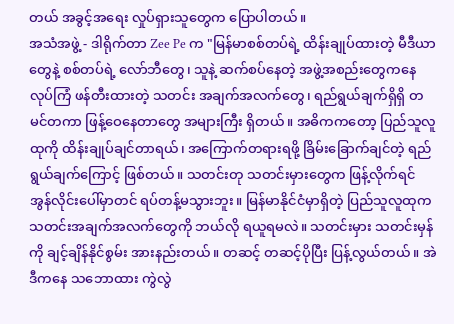တယ် အခွင့်အရေး လှုပ်ရှားသူတွေက ပြောပါတယ်။
အသံအဖွဲ့ - ဒါရိုက်တာ Zee Pe က "မြန်မာစစ်တပ်ရဲ့ ထိန်းချုပ်ထားတဲ့ မီဒီယာတွေနဲ့ စစ်တပ်ရဲ့ လော်ဘီတွေ၊ သူနဲ့ ဆက်စပ်နေတဲ့ အဖွဲ့အစည်းတွေကနေ လုပ်ကြံ ဖန်တီးထားတဲ့ သတင်း အချက်အလက်တွေ၊ ရည်ရွယ်ချက်ရှိရှိ တမင်တကာ ဖြန့်ဝေနေတာတွေ အများကြီး ရှိတယ်။ အဓိကကတော့ ပြည်သူလူထုကို ထိန်းချုပ်ချင်တာရယ်၊ အကြောက်တရားရဖို့ ခြိမ်းခြောက်ချင်တဲ့ ရည်ရွယ်ချက်ကြောင့် ဖြစ်တယ်။ သတင်းတု သတင်းမှားတွေက ဖြန့်လိုက်ရင် အွန်လိုင်းပေါ်မှာတင် ရပ်တန့်မသွားဘူး။ မြန်မာနိုင်ငံမှာရှိတဲ့ ပြည်သူလူထုက သတင်းအချက်အလက်တွေကို ဘယ်လို ရယူရမလဲ။ သတင်းမှား သတင်းမှန်ကို ချင့်ချိန်နိုင်စွမ်း အားနည်းတယ်။ တဆင့် တဆင့်ပိုပြီး ပြန့်လွယ်တယ်။ အဲဒီကနေ သဘောထား ကွဲလွဲ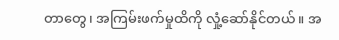တာတွေ၊ အကြမ်းဖက်မှုထိကို လှုံ့ဆော်နိုင်တယ်။ အ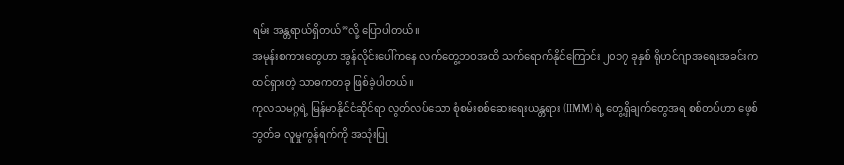ရမ်း အန္တရာယ်ရှိတယ်”လို့ ပြောပါတယ်။
အမုန်းစကားတွေဟာ အွန်လိုင်းပေါ်ကနေ လက်တွေ့ဘဝအထိ သက်ရောက်နိုင်ကြောင်း ၂၀၁၇ ခုနှစ် ရိုဟင်ဂျာအရေးအခင်းက ထင်ရှားတဲ့ သာဓကတခု ဖြစ်ခဲ့ပါတယ်။
ကုလသမဂ္ဂရဲ့ မြန်မာနိုင်ငံဆိုင်ရာ လွတ်လပ်သော စုံစမ်းစစ်ဆေးရေးယန္တရား (IIMM) ရဲ့ တွေ့ရှိချက်တွေအရ စစ်တပ်ဟာ ဖေ့စ်ဘွတ်ခ လူမှုကွန်ရက်ကို အသုံးပြု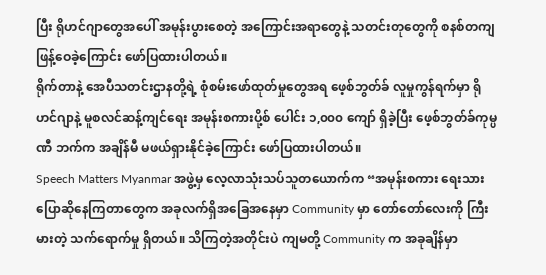ပြီး ရိုဟင်ဂျာတွေအပေါ် အမုန်းပွားစေတဲ့ အကြောင်းအရာတွေနဲ့ သတင်းတုတွေကို စနစ်တကျ ဖြန့်ဝေခဲ့ကြောင်း ဖော်ပြထားပါတယ်။
ရိုက်တာနဲ့ အေပီသတင်းဌာနတို့ရဲ့ စုံစမ်းဖော်ထုတ်မှုတွေအရ ဖေ့စ်ဘွတ်ခ် လူမှုကွန်ရက်မှာ ရိုဟင်ဂျာနဲ့ မူစလင်ဆန့်ကျင်ရေး အမုန်းစကားပို့စ် ပေါင်း ၁,၀၀၀ ကျော် ရှိခဲ့ပြီး ဖေ့စ်ဘွတ်ခ်ကုမ္ပဏီ ဘက်က အချိန်မီ မဖယ်ရှားနိုင်ခဲ့ကြောင်း ဖော်ပြထားပါတယ်။
Speech Matters Myanmar အဖွဲ့မှ လေ့လာသုံးသပ်သူတယောက်က “အမုန်းစကား ရေးသား ပြောဆိုနေကြတာတွေက အခုလက်ရှိအခြေအနေမှာ Community မှာ တော်တော်လေးကို ကြီးမားတဲ့ သက်ရောက်မှု ရှိတယ်။ သိကြတဲ့အတိုင်းပဲ ကျမတို့ Community က အခုချိန်မှာ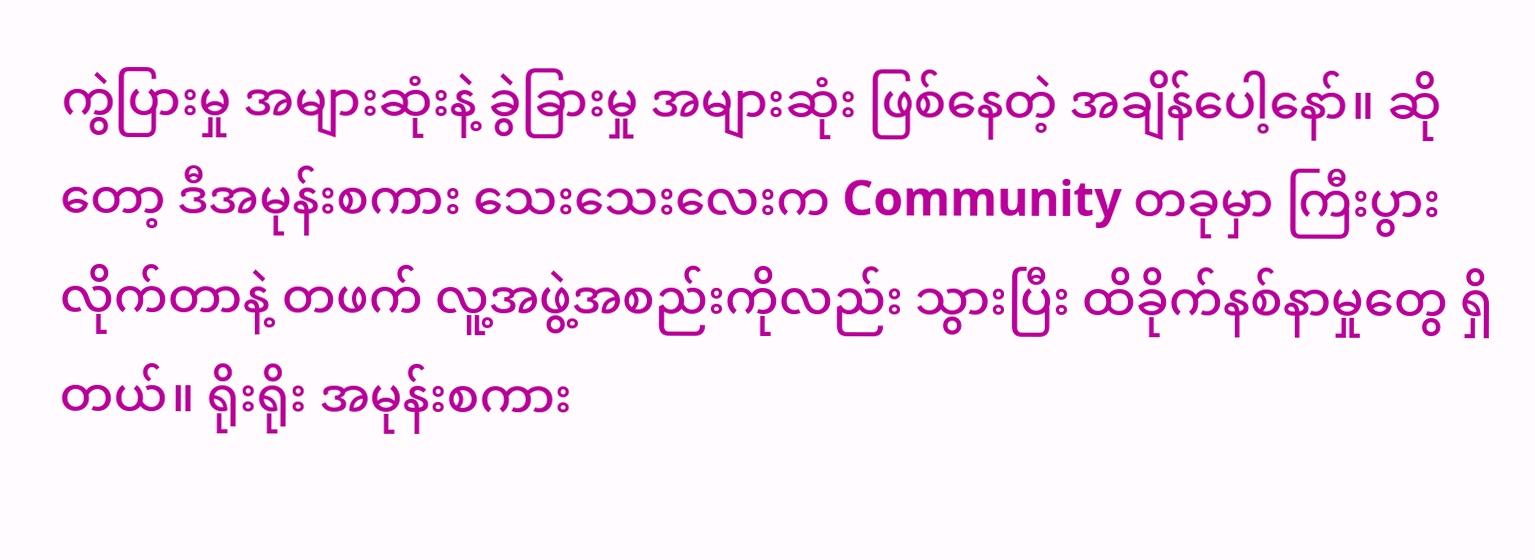ကွဲပြားမှု အများဆုံးနဲ့ ခွဲခြားမှု အများဆုံး ဖြစ်နေတဲ့ အချိန်ပေါ့နော်။ ဆိုတော့ ဒီအမုန်းစကား သေးသေးလေးက Community တခုမှာ ကြီးပွားလိုက်တာနဲ့ တဖက် လူ့အဖွဲ့အစည်းကိုလည်း သွားပြီး ထိခိုက်နစ်နာမှုတွေ ရှိတယ်။ ရိုးရိုး အမုန်းစကား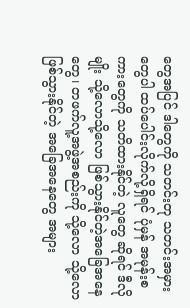တွေအပြင် ဒါတွေကို သတင်းတု သတင်းအမှားတွေပါ ထပ်ပေါင်းလိုက်လို့ရှိရင် ပုံမှန် အမုန်းစကားတွေကို သတိထားနိုင်တဲ့ လူတွေ ဆိုရင် ဒီလိုမျိုး သို့လောသို့လော ဖြစ်သွားနိုင်တဲ့အခြေအနေတွေ၊ တဖက်လူ့အဖွဲ့အစည်းကို သို့လော သို့လော ဖြစ်သွားနိုင်တဲ့ အခြေအနေတွေ အများ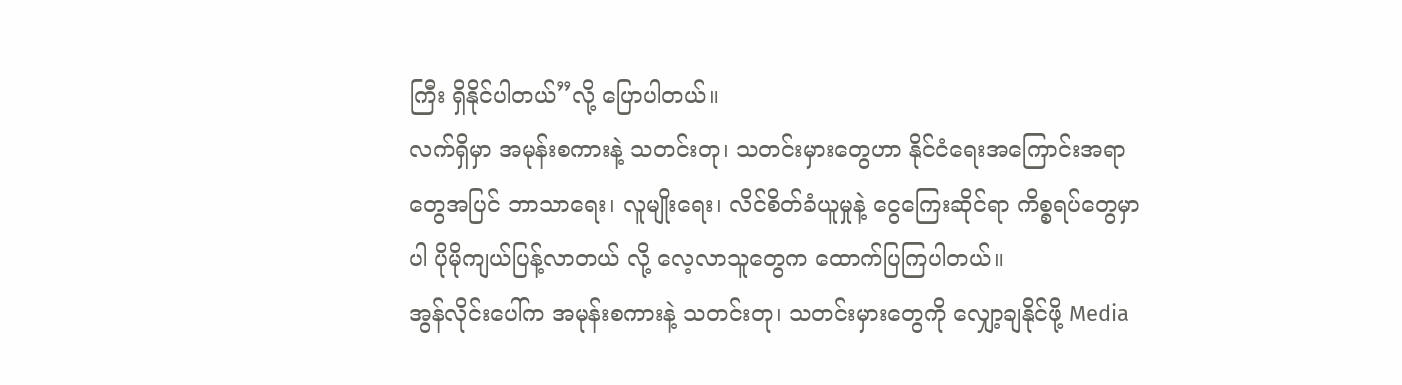ကြီး ရှိနိုင်ပါတယ်”လို့ ပြောပါတယ်။
လက်ရှိမှာ အမုန်းစကားနဲ့ သတင်းတု၊ သတင်းမှားတွေဟာ နိုင်ငံရေးအကြောင်းအရာတွေအပြင် ဘာသာရေး၊ လူမျိုးရေး၊ လိင်စိတ်ခံယူမှုနဲ့ ငွေကြေးဆိုင်ရာ ကိစ္စရပ်တွေမှာပါ ပိုမိုကျယ်ပြန့်လာတယ် လို့ လေ့လာသူတွေက ထောက်ပြကြပါတယ်။
အွန်လိုင်းပေါ်က အမုန်းစကားနဲ့ သတင်းတု၊ သတင်းမှားတွေကို လျှော့ချနိုင်ဖို့ Media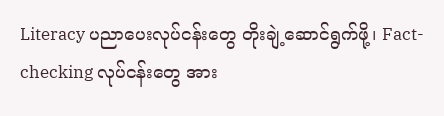Literacy ပညာပေးလုပ်ငန်းတွေ တိုးချဲ့ဆောင်ရွက်ဖို့၊ Fact-checking လုပ်ငန်းတွေ အား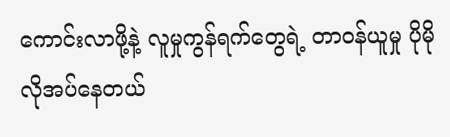ကောင်းလာဖို့နဲ့ လူမှုကွန်ရက်တွေရဲ့ တာဝန်ယူမှု ပိုမိုလိုအပ်နေတယ်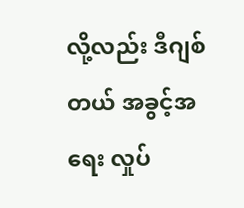လို့လည်း ဒီဂျစ်တယ် အခွင့်အရေး လှုပ်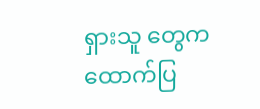ရှားသူ တွေက ထောက်ပြ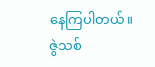နေကြပါတယ်။
ဇွဲသစ်